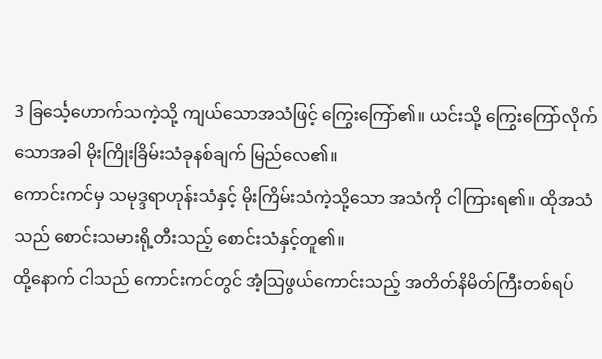3 ခြင်္သေ့ဟောက်သကဲ့သို့ ကျယ်သောအသံဖြင့် ကြွေးကြော်၏။ ယင်းသို့ ကြွေးကြော်လိုက်သောအခါ မိုးကြိုးခြိမ်းသံခုနစ်ချက် မြည်လေ၏။
ကောင်းကင်မှ သမုဒ္ဒရာဟုန်းသံနှင့် မိုးကြိမ်းသံကဲ့သို့သော အသံကို ငါကြားရ၏။ ထိုအသံသည် စောင်းသမားရို့တီးသည့် စောင်းသံနှင့်တူ၏။
ထို့နောက် ငါသည် ကောင်းကင်တွင် အံ့သြဖွယ်ကောင်းသည့် အတိတ်နိမိတ်ကြီးတစ်ရပ်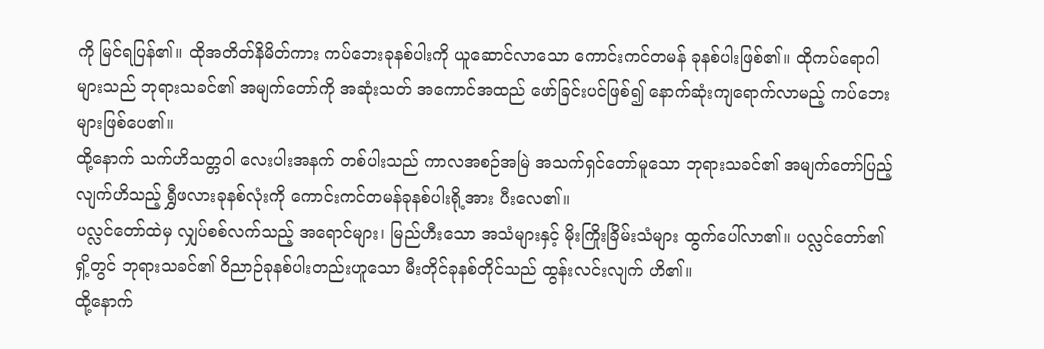ကို မြင်ရပြန်၏။ ထိုအတိတ်နိမိတ်ကား ကပ်ဘေးခုနစ်ပါးကို ယူဆောင်လာသော ကောင်းကင်တမန် ခုနစ်ပါးဖြစ်၏။ ထိုကပ်ရောဂါများသည် ဘုရားသခင်၏ အမျက်တော်ကို အဆုံးသတ် အကောင်အထည် ဖော်ခြင်းပင်ဖြစ်၍ နောက်ဆုံးကျရောက်လာမည့် ကပ်ဘေးများဖြစ်ပေ၏။
ထို့နောက် သက်ဟိသတ္တဝါ လေးပါးအနက် တစ်ပါးသည် ကာလအစဉ်အမြဲ အသက်ရှင်တော်မူသော ဘုရားသခင်၏ အမျက်တော်ပြည့်လျက်ဟိသည့် ရွှီဖလားခုနစ်လုံးကို ကောင်းကင်တမန်ခုနစ်ပါးရို့အား ပီးလေ၏။
ပလ္လင်တော်ထဲမှ လျှပ်စစ်လက်သည့် အရောင်များ၊ မြည်ဟီးသော အသံများနှင့် မိုးကြိုးခြိမ်းသံများ ထွက်ပေါ်လာ၏။ ပလ္လင်တော်၏ ရှိ့တွင် ဘုရားသခင်၏ ဝိညာဉ်ခုနစ်ပါးတည်းဟူသော မီးတိုင်ခုနစ်တိုင်သည် ထွန်းလင်းလျက် ဟိ၏။
ထို့နောက်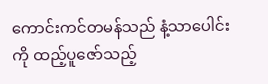ကောင်းကင်တမန်သည် နံ့သာပေါင်းကို ထည့်ပူဇော်သည့်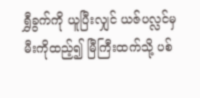ရွှီခွက်ကို ယူပြီးလျှင် ယဇ်ပလ္လင်မှ မီးကိုထည့်၍ မြီကြီးထက်သို့ ပစ်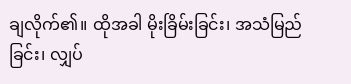ချလိုက်၏။ ထိုအခါ မိုးခြိမ်းခြင်း၊ အသံမြည်ခြင်း၊ လျှပ်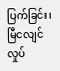ပြက်ခြင်း၊ မြီငလျင်လှုပ်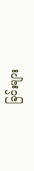ခြင်းများ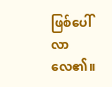ဖြစ်ပေါ်လာလေ၏။